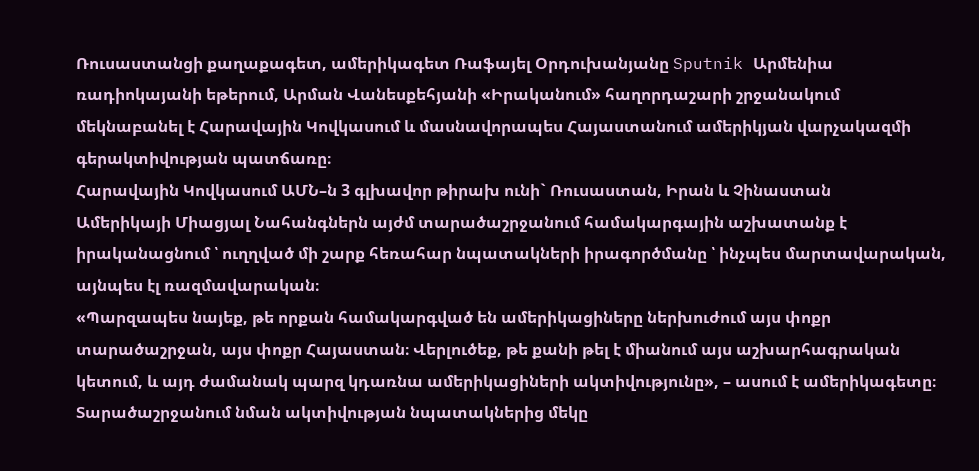Ռուսաստանցի քաղաքագետ, ամերիկագետ Ռաֆայել Օրդուխանյանը Sputnik Արմենիա ռադիոկայանի եթերում, Արման Վանեսքեհյանի «Իրականում» հաղորդաշարի շրջանակում մեկնաբանել է Հարավային Կովկասում և մասնավորապես Հայաստանում ամերիկյան վարչակազմի գերակտիվության պատճառը։
Հարավային Կովկասում ԱՄՆ–ն 3 գլխավոր թիրախ ունի` Ռուսաստան, Իրան և Չինաստան
Ամերիկայի Միացյալ Նահանգներն այժմ տարածաշրջանում համակարգային աշխատանք է իրականացնում ՝ ուղղված մի շարք հեռահար նպատակների իրագործմանը ՝ ինչպես մարտավարական, այնպես էլ ռազմավարական։
«Պարզապես նայեք, թե որքան համակարգված են ամերիկացիները ներխուժում այս փոքր տարածաշրջան, այս փոքր Հայաստան։ Վերլուծեք, թե քանի թել է միանում այս աշխարհագրական կետում, և այդ ժամանակ պարզ կդառնա ամերիկացիների ակտիվությունը», – ասում է ամերիկագետը։
Տարածաշրջանում նման ակտիվության նպատակներից մեկը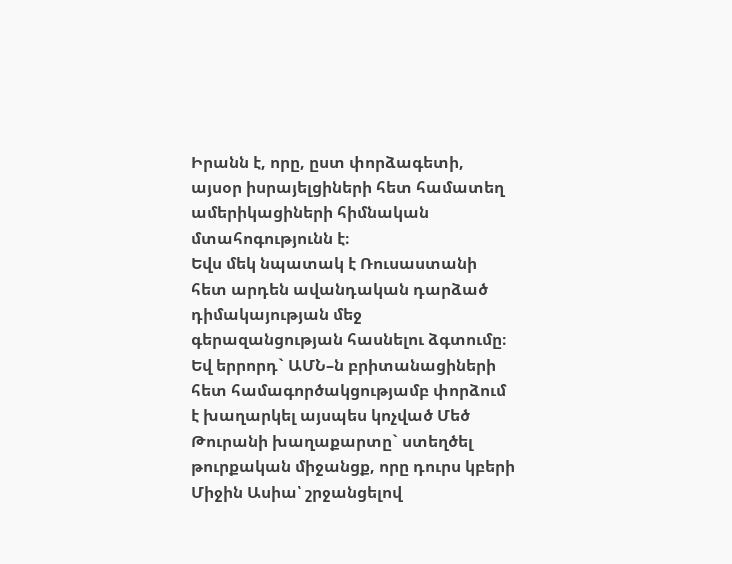Իրանն է, որը, ըստ փորձագետի, այսօր իսրայելցիների հետ համատեղ ամերիկացիների հիմնական մտահոգությունն է։
Եվս մեկ նպատակ է Ռուսաստանի հետ արդեն ավանդական դարձած դիմակայության մեջ գերազանցության հասնելու ձգտումը։
Եվ երրորդ` ԱՄՆ–ն բրիտանացիների հետ համագործակցությամբ փորձում է խաղարկել այսպես կոչված Մեծ Թուրանի խաղաքարտը` ստեղծել թուրքական միջանցք, որը դուրս կբերի Միջին Ասիա՝ շրջանցելով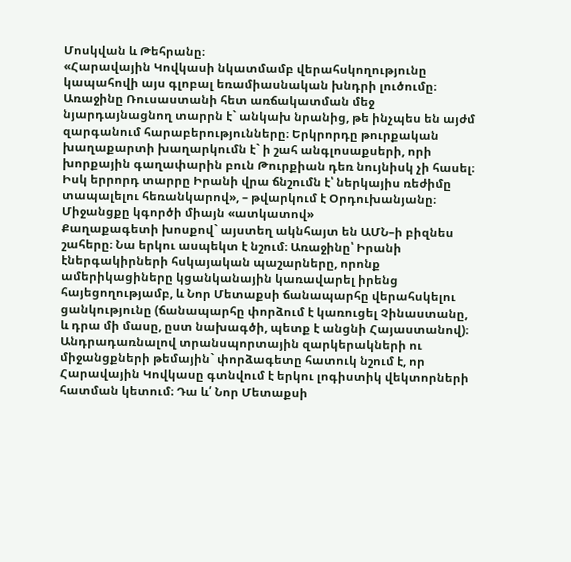Մոսկվան և Թեհրանը։
«Հարավային Կովկասի նկատմամբ վերահսկողությունը կապահովի այս գլոբալ եռամիասնական խնդրի լուծումը։ Առաջինը Ռուսաստանի հետ առճակատման մեջ նյարդայնացնող տարրն է` անկախ նրանից, թե ինչպես են այժմ զարգանում հարաբերությունները։ Երկրորդը թուրքական խաղաքարտի խաղարկումն է` ի շահ անգլոսաքսերի, որի խորքային գաղափարին բուն Թուրքիան դեռ նույնիսկ չի հասել։ Իսկ երրորդ տարրը Իրանի վրա ճնշումն է՝ ներկայիս ռեժիմը տապալելու հեռանկարով», – թվարկում է Օրդուխանյանը։
Միջանցքը կգործի միայն «ատկատով»
Քաղաքագետի խոսքով` այստեղ ակնհայտ են ԱՄՆ–ի բիզնես շահերը։ Նա երկու ասպեկտ է նշում։ Առաջինը՝ Իրանի էներգակիրների հսկայական պաշարները, որոնք ամերիկացիները կցանկանային կառավարել իրենց հայեցողությամբ, և Նոր Մետաքսի ճանապարհը վերահսկելու ցանկությունը (ճանապարհը փորձում է կառուցել Չինաստանը, և դրա մի մասը, ըստ նախագծի, պետք է անցնի Հայաստանով)։
Անդրադառնալով տրանսպորտային զարկերակների ու միջանցքների թեմային` փորձագետը հատուկ նշում է, որ Հարավային Կովկասը գտնվում է երկու լոգիստիկ վեկտորների հատման կետում։ Դա և՛ Նոր Մետաքսի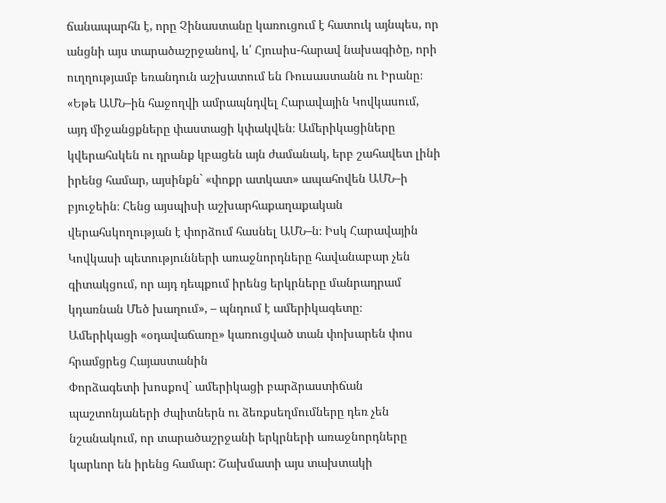ճանապարհն է, որը Չինաստանը կառուցում է հատուկ այնպես, որ անցնի այս տարածաշրջանով, և՛ Հյուսիս-հարավ նախագիծը, որի ուղղությամբ եռանդուն աշխատում են Ռուսաստանն ու Իրանը։
«Եթե ԱՄՆ–ին հաջողվի ամրապնդվել Հարավային Կովկասում, այդ միջանցքները փաստացի կփակվեն։ Ամերիկացիները կվերահսկեն ու դրանք կբացեն այն ժամանակ, երբ շահավետ լինի իրենց համար, այսինքն` «փոքր ատկատ» ապահովեն ԱՄՆ–ի բյուջեին։ Հենց այսպիսի աշխարհաքաղաքական վերահսկողության է փորձում հասնել ԱՄՆ–ն։ Իսկ Հարավային Կովկասի պետությունների առաջնորդները հավանաբար չեն գիտակցում, որ այդ դեպքում իրենց երկրները մանրադրամ կդառնան Մեծ խաղում», – պնդում է ամերիկագետը։
Ամերիկացի «օդավաճառը» կառուցված տան փոխարեն փոս հրամցրեց Հայաստանին
Փորձագետի խոսքով` ամերիկացի բարձրաստիճան պաշտոնյաների ժպիտներն ու ձեռքսեղմումները դեռ չեն նշանակում, որ տարածաշրջանի երկրների առաջնորդները կարևոր են իրենց համար: Շախմատի այս տախտակի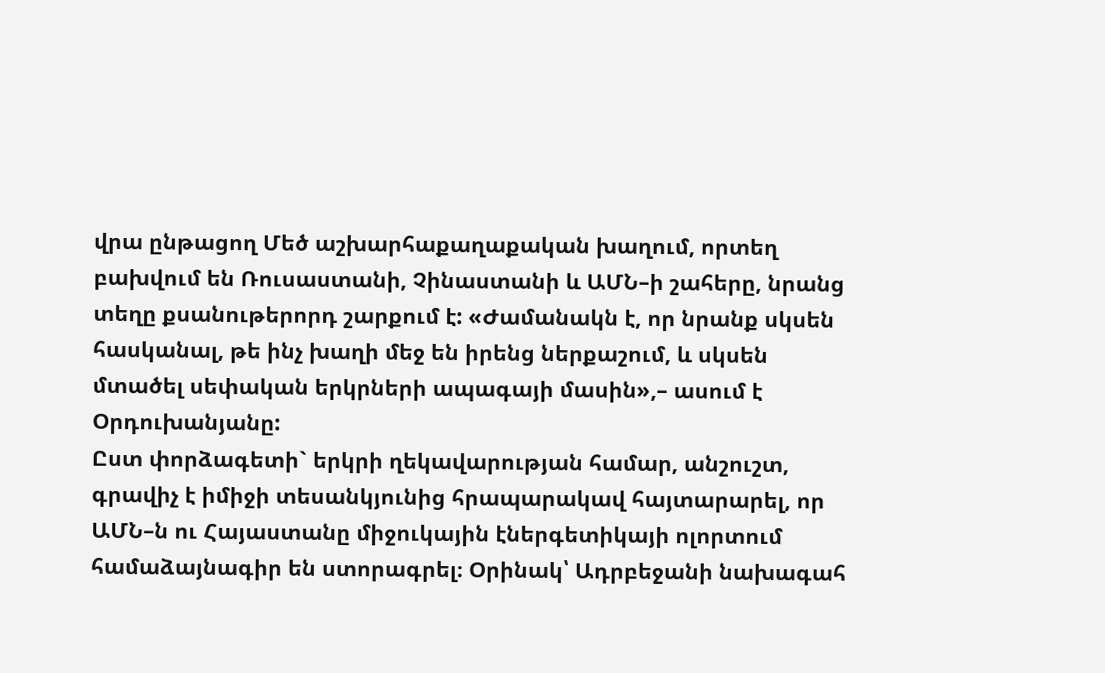վրա ընթացող Մեծ աշխարհաքաղաքական խաղում, որտեղ բախվում են Ռուսաստանի, Չինաստանի և ԱՄՆ–ի շահերը, նրանց տեղը քսանութերորդ շարքում է: «Ժամանակն է, որ նրանք սկսեն հասկանալ, թե ինչ խաղի մեջ են իրենց ներքաշում, և սկսեն մտածել սեփական երկրների ապագայի մասին»,– ասում է Օրդուխանյանը:
Ըստ փորձագետի` երկրի ղեկավարության համար, անշուշտ, գրավիչ է իմիջի տեսանկյունից հրապարակավ հայտարարել, որ ԱՄՆ–ն ու Հայաստանը միջուկային էներգետիկայի ոլորտում համաձայնագիր են ստորագրել։ Օրինակ՝ Ադրբեջանի նախագահ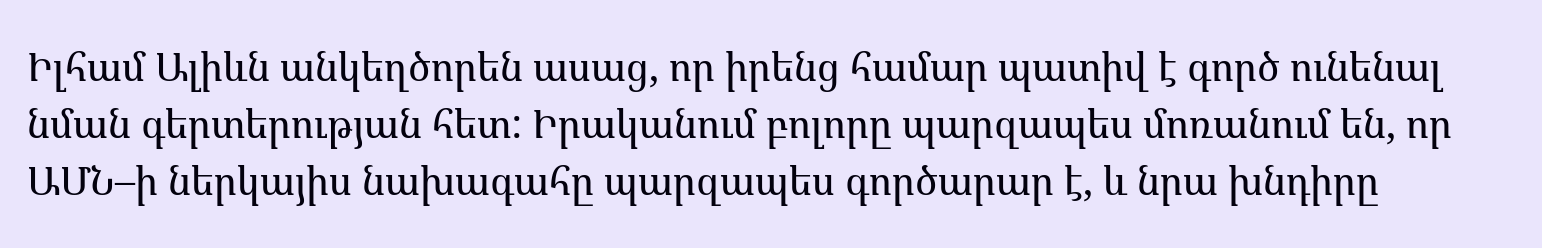Իլհամ Ալիևն անկեղծորեն ասաց, որ իրենց համար պատիվ է գործ ունենալ նման գերտերության հետ: Իրականում բոլորը պարզապես մոռանում են, որ ԱՄՆ–ի ներկայիս նախագահը պարզապես գործարար է, և նրա խնդիրը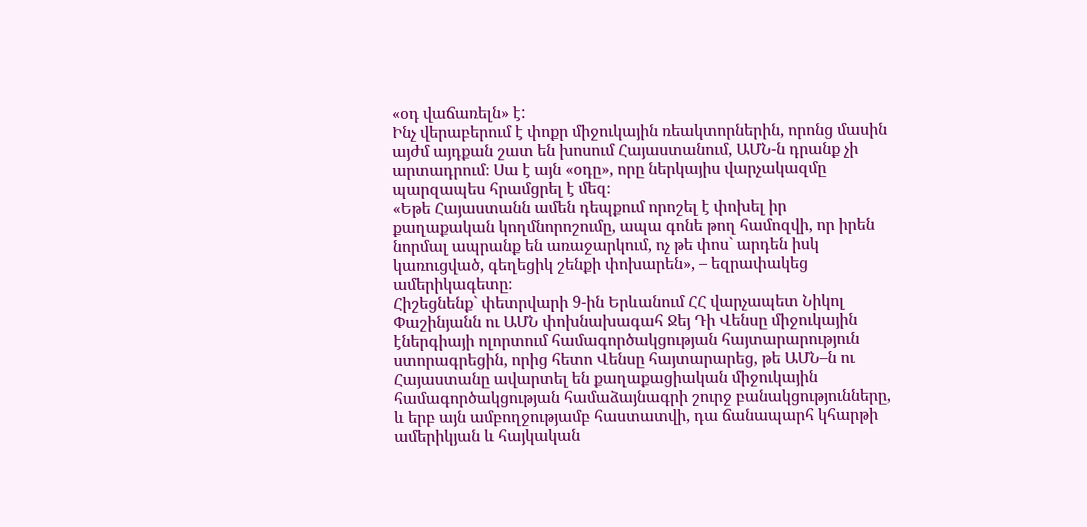«օդ վաճառելն» է:
Ինչ վերաբերում է փոքր միջուկային ռեակտորներին, որոնց մասին այժմ այդքան շատ են խոսում Հայաստանում, ԱՄՆ-ն դրանք չի արտադրում։ Սա է այն «օդը», որը ներկայիս վարչակազմը պարզապես հրամցրել է մեզ։
«Եթե Հայաստանն ամեն դեպքում որոշել է փոխել իր քաղաքական կողմնորոշումը, ապա գոնե թող համոզվի, որ իրեն նորմալ ապրանք են առաջարկում, ոչ թե փոս` արդեն իսկ կառուցված, գեղեցիկ շենքի փոխարեն», – եզրափակեց ամերիկագետը։
Հիշեցնենք` փետրվարի 9-ին Երևանում ՀՀ վարչապետ Նիկոլ Փաշինյանն ու ԱՄՆ փոխնախագահ Ջեյ Դի Վենսը միջուկային էներգիայի ոլորտում համագործակցության հայտարարություն ստորագրեցին, որից հետո Վենսը հայտարարեց, թե ԱՄՆ–ն ու Հայաստանը ավարտել են քաղաքացիական միջուկային համագործակցության համաձայնագրի շուրջ բանակցությունները, և երբ այն ամբողջությամբ հաստատվի, դա ճանապարհ կհարթի ամերիկյան և հայկական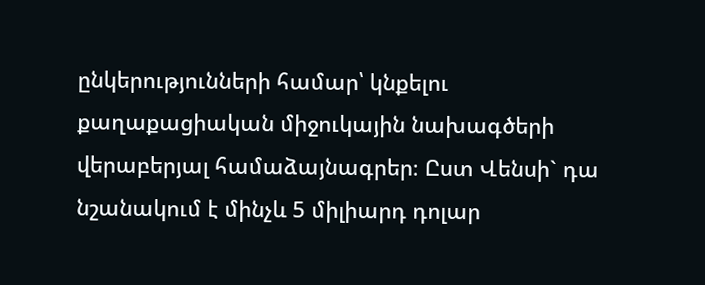ընկերությունների համար՝ կնքելու քաղաքացիական միջուկային նախագծերի վերաբերյալ համաձայնագրեր։ Ըստ Վենսի` դա նշանակում է մինչև 5 միլիարդ դոլար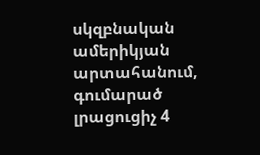սկզբնական ամերիկյան արտահանում, գումարած լրացուցիչ 4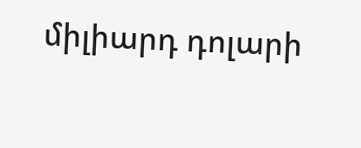միլիարդ դոլարի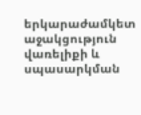երկարաժամկետ աջակցություն վառելիքի և սպասարկման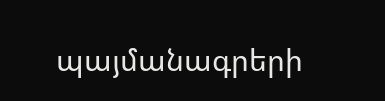պայմանագրերի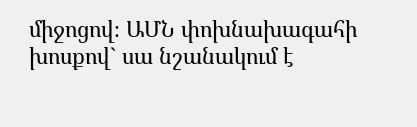միջոցով։ ԱՄՆ փոխնախագահի խոսքով` սա նշանակում է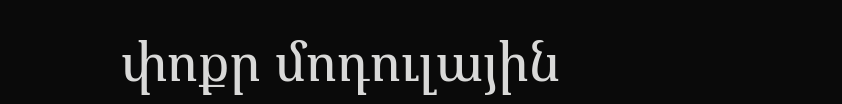փոքր մոդուլային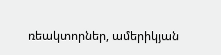ռեակտորներ, ամերիկյան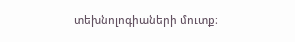տեխնոլոգիաների մուտք։